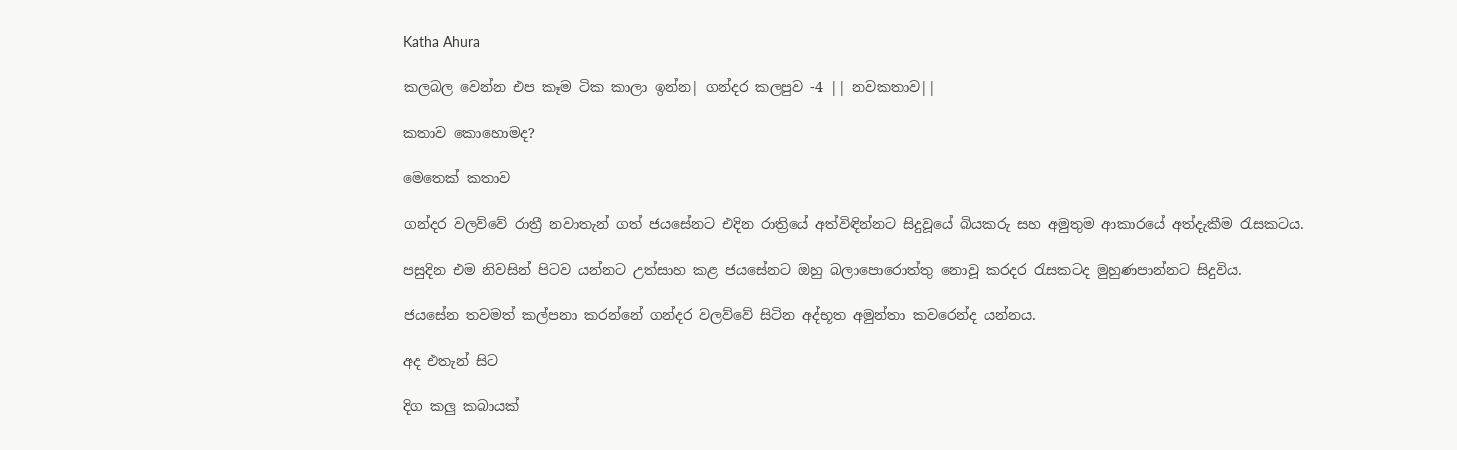Katha Ahura

කලබල වෙන්න එප කෑම ටික කාලා ඉන්න| ගන්දර කලපුව -4 || නවකතාව||

කතාව කොහොමද?

මෙතෙක්‌ කතාව

ගන්දර වලව්වේ රාත්‍රී නවාතැන් ගත් ජයසේනට එදින රාත්‍රියේ අත්විඳින්නට සිදුවූයේ බියකරු සහ අමුතුම ආකාරයේ අත්දැකීම රැසකටය.

පසුදින එම නිවසින් පිටව යන්නට උත්සාහ කළ ජයසේනට ඔහු බලාපොරොත්තු නොවූ කරදර රැසකටද මුහුණපාන්නට සිදුවිය.

ජයසේන තවමත් කල්පනා කරන්නේ ගන්දර වලව්වේ සිටින අද්භූත අමුන්තා කවරෙන්ද යන්නය.

අද එතැන් සිට

දිග කලු කබායක්‌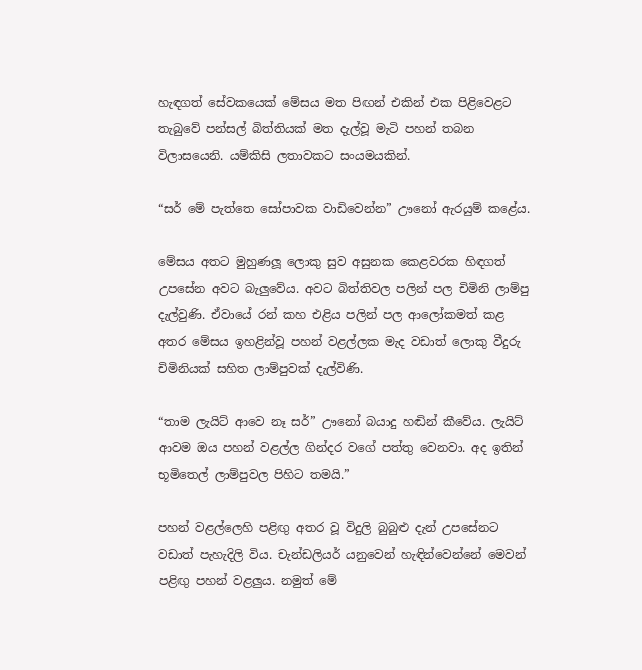හැඳගත් සේවකයෙක්‌ මේසය මත පිඟන් එකින් එක පිළිවෙළට තැබුවේ පන්සල් බිත්තියක්‌ මත දැල්වූ මැටි පහන් තබන විලාසයෙනි. යම්කිසි ලතාවකට සංයමයකින්.

“සර් මේ පැත්තෙ සෝපාවක වාඩිවෙන්න” ඌනෝ ඇරයුම් කළේය.

මේසය අතට මුහුණලූ ලොකු සුව අසුනක කෙළවරක හිඳගත් උපසේන අවට බැලුවේය. අවට බිත්තිවල පලින් පල චිමිනි ලාම්පු දැල්වුණි. ඒවායේ රන් කහ එළිය පලින් පල ආලෝකමත් කළ අතර මේසය ඉහළින්වූ පහන් වළල්ලක මැද වඩාත් ලොකු වීදුරු චිමිනියක්‌ සහිත ලාම්පුවක්‌ දැල්විණි.

“තාම ලැයිට්‌ ආවෙ නෑ සර්” ඌනෝ බයාදු හඬින් කීවේය. ලැයිට්‌ ආවම ඔය පහන් වළල්ල ගින්දර වගේ පත්තු වෙනවා. අද ඉතින් භූමිතෙල් ලාම්පුවල පිහිට තමයි.”

පහන් වළල්ලෙහි පළිඟු අතර වූ විදුලි බුබුළු දැන් උපසේනට වඩාත් පැහැදිලි විය. චැන්ඩලියර් යනුවෙන් හැඳින්වෙන්නේ මෙවන් පළිඟු පහන් වළලුය. නමුත් මේ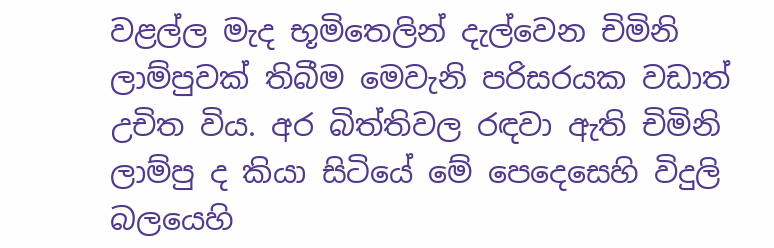වළල්ල මැද භූමිතෙලින් දැල්වෙන චිමිනි ලාම්පුවක්‌ තිබීම මෙවැනි පරිසරයක වඩාත් උචිත විය. අර බිත්තිවල රඳවා ඇති චිමිනි ලාම්පු ද කියා සිටියේ මේ පෙදෙසෙහි විදුලි බලයෙහි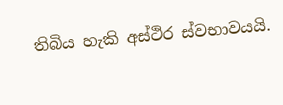තිබිය හැකි අස්‌ථිර ස්‌වභාවයයි.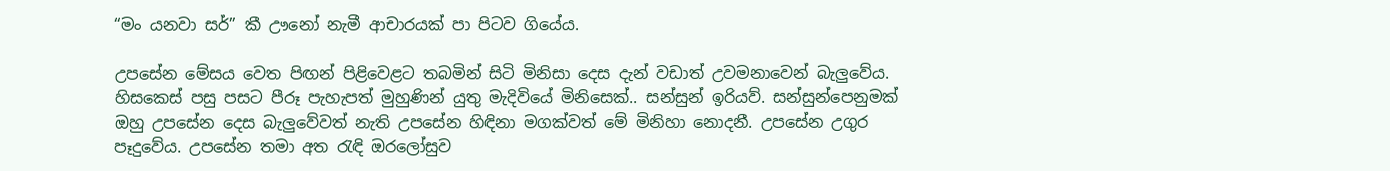“මං යනවා සර්” කී ඌනෝ නැමී ආචාරයක්‌ පා පිටව ගියේය.

උපසේන මේසය වෙත පිඟන් පිළිවෙළට තබමින් සිටි මිනිසා දෙස දැන් වඩාත් උවමනාවෙන් බැලුවේය. හිසකෙස්‌ පසු පසට පීරූ පැහැපත් මුහුණින් යුතු මැදිවියේ මිනිසෙක්‌.. සන්සුන් ඉරියව්. සන්සුන්පෙනුමක්‌ ඔහු උපසේන දෙස බැලුවේවත් නැති උපසේන හිඳිනා මගක්‌වත් මේ මිනිහා නොදනී. උපසේන උගුර පෑදුවේය. උපසේන තමා අත රැඳි ඔරලෝසුව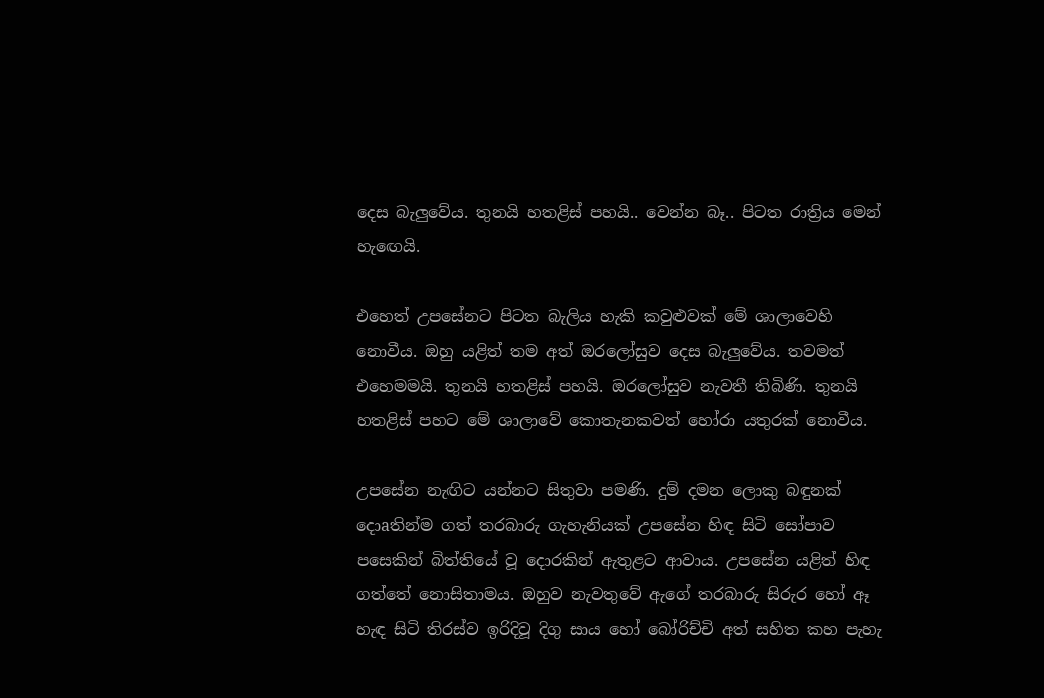දෙස බැලුවේය. තුනයි හතළිස්‌ පහයි.. වෙන්න බෑ.. පිටත රාත්‍රිය මෙන් හැඟෙයි.

එහෙත් උපසේනට පිටත බැලිය හැකි කවුළුවක්‌ මේ ශාලාවෙහි නොවීය. ඔහු යළිත් තම අත් ඔරලෝසුව දෙස බැලුවේය. තවමත් එහෙමමයි. තුනයි හතළිස්‌ පහයි. ඔරලෝසුව නැවතී තිබිණි. තුනයි හතළිස්‌ පහට මේ ශාලාවේ කොතැනකවත් හෝරා යතුරක්‌ නොවීය.

උපසේන නැඟිට යන්නට සිතුවා පමණි. දුම් දමන ලොකු බඳුනක්‌ දොaතින්ම ගත් තරබාරු ගැහැනියක්‌ උපසේන හිඳ සිටි සෝපාව පසෙකින් බිත්තියේ වූ දොරකින් ඇතුළට ආවාය. උපසේන යළිත් හිඳ ගත්තේ නොසිතාමය. ඔහුව නැවතුවේ ඇගේ තරබාරු සිරුර හෝ ඈ හැඳ සිටි තිරස්‌ව ඉරිදිවූ දිගු සාය හෝ බෝරිච්චි අත් සහිත කහ පැහැ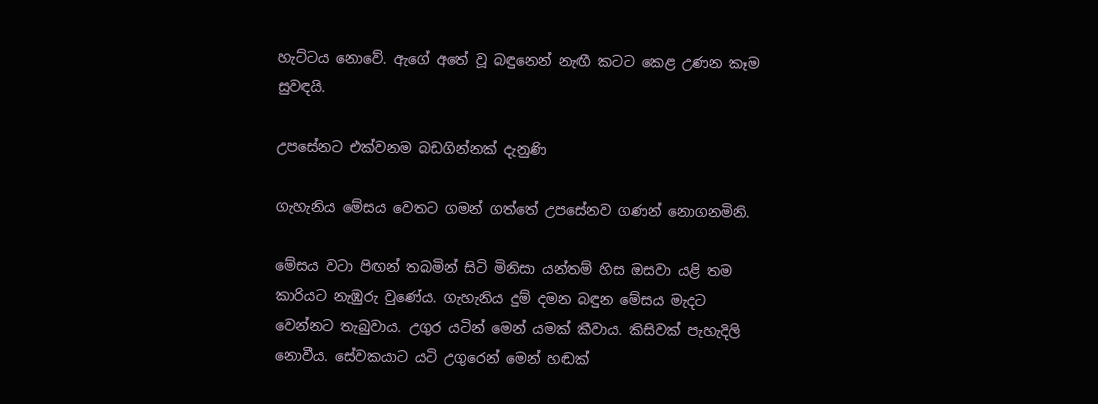හැට්‌ටය නොවේ. ඇගේ අතේ වූ බඳුනෙන් නැඟී කටට කෙළ උණන කෑම සුවඳයි.

උපසේනට එක්‌වනම බඩගින්නක්‌ දැනුණි

ගැහැනිය මේසය වෙතට ගමන් ගත්තේ උපසේනව ගණන් නොගනමිනි.

මේසය වටා පිඟන් තබමින් සිටි මිනිසා යන්තම් හිස ඔසවා යළි තම කාරියට නැඹුරු වුණේය. ගැහැනිය දුම් දමන බඳුන මේසය මැදට වෙන්නට තැබුවාය. උගුර යටින් මෙන් යමක්‌ කීවාය. කිසිවක්‌ පැහැදිලි නොවීය. සේවකයාට යටි උගුරෙන් මෙන් හඬක්‌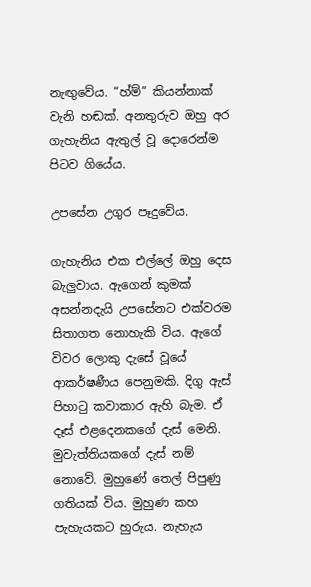නැඟුවේය. “හ්ම්” කියන්නාක්‌ වැනි හඬක්‌. අනතුරුව ඔහු අර ගැහැනිය ඇතුල් වූ දොරෙන්ම පිටව ගියේය.

උපසේන උගුර පෑදුවේය.

ගැහැනිය එක එල්ලේ ඔහු දෙස බැලුවාය. ඇගෙන් කුමක්‌ අසන්නදැයි උපසේනට එක්‌වරම සිතාගත නොහැකි විය. ඇගේ විවර ලොකු දැසේ වූයේ ආකර්ෂණීය පෙනුමකි. දිගු ඇස්‌ පිහාටු කවාකාර ඇහි බැම. ඒ දෑස්‌ එළදෙනකගේ දැස්‌ මෙනි. මුවැත්තියකගේ දැස්‌ නම් නොවේ. මුහුණේ තෙල් පිපුණු ගතියක්‌ විය. මුහුණ කහ පැහැයකට හුරුය. නැහැය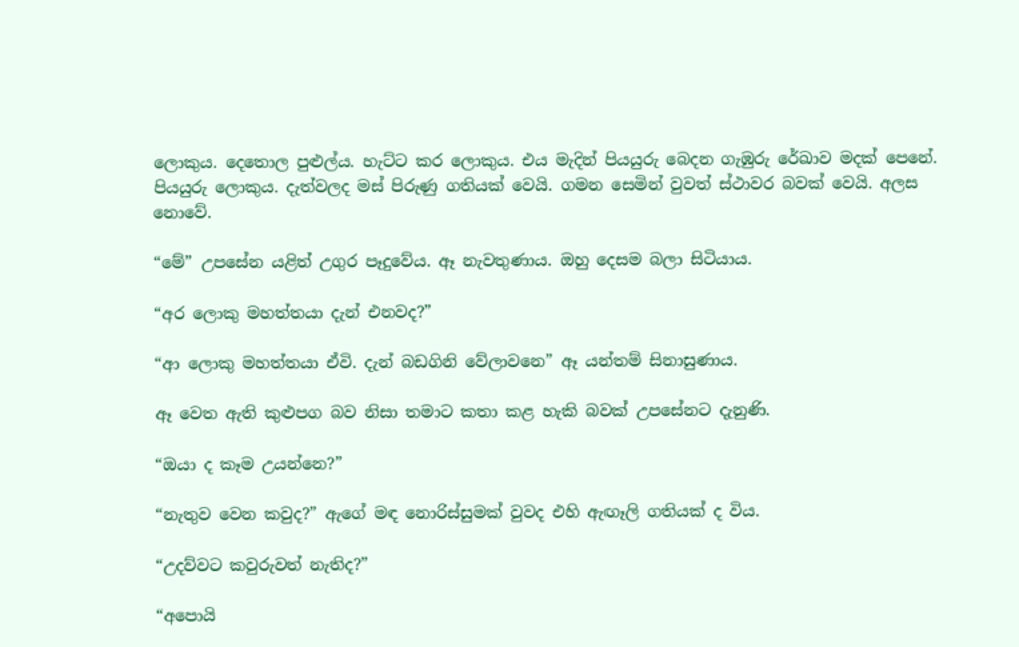ලොකුය. දෙතොල පුළුල්ය. හැට්‌ට කර ලොකුය. එය මැදින් පියයුරු බෙදන ගැඹුරු රේඛාව මදක්‌ පෙනේ. පියයුරු ලොකුය. දැත්වලද මස්‌ පිරුණු ගතියක්‌ වෙයි. ගමන සෙමින් වුවත් ස්‌ථාවර බවක්‌ වෙයි. අලස නොවේ.

“මේ” උපසේන යළිත් උගුර පෑදුවේය. ඈ නැවතුණාය. ඔහු දෙසම බලා සිටියාය.

“අර ලොකු මහත්තයා දැන් එනවද?”

“ආ ලොකු මහත්තයා ඒවි. දැන් බඩගිනි වේලාවනෙ” ඈ යන්තම් සිනාසුණාය.

ඈ වෙත ඇති කුළුපග බව නිසා තමාට කතා කළ හැකි බවක්‌ උපසේනට දැනුණි.

“ඔයා ද කෑම උයන්නෙ?”

“නැතුව වෙන කවුද?” ඇගේ මඳ නොරිස්‌සුමක්‌ වුවද එහි ඇඟෑලි ගතියක්‌ ද විය.

“උදව්වට කවුරුවත් නැතිද?”

“අපොයි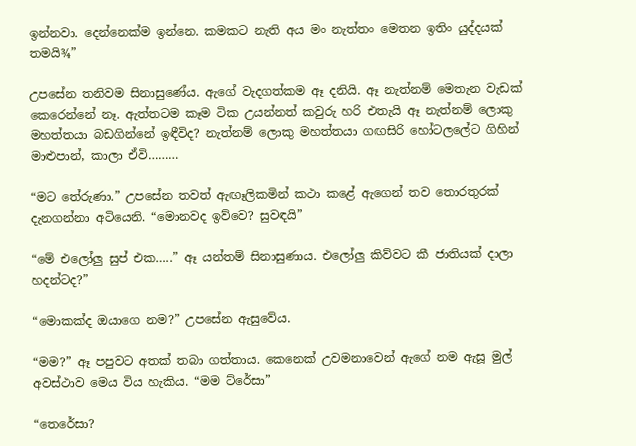ඉන්නවා. දෙන්නෙක්‌ම ඉන්නෙ. කමකට නැති අය මං නැත්තං මෙතන ඉතිං යුද්දයක්‌ තමයි¾”

උපසේන තනිවම සිනාසුණේය. ඇගේ වැදගත්කම ඈ දනියි. ඈ නැත්නම් මෙතැන වැඩක්‌ කෙරෙන්නේ නෑ. ඇත්තටම කෑම ටික උයන්නත් කවුරු හරි එතැයි ඈ නැත්නම් ලොකු මහත්තයා බඩගින්නේ ඉඳීවිද? නැත්නම් ලොකු මහත්තයා ගඟසිරි හෝටලලේට ගිහින් මාළුපාන්, කාලා ඒවි………

“මට තේරුණා.” උපසේන තවත් ඇඟෑලිකමින් කථා කළේ ඇගෙන් තව තොරතුරක්‌ දැනගන්නා අටියෙනි. “මොනවද ඉව්වෙ? සුවඳයි”

“මේ එලෝලු සුප් එක…..” ඈ යන්තම් සිනාසුණාය. එලෝලු කිව්වට කී ජාතියක්‌ දාලා හදන්ටද?”

“මොකක්‌ද ඔයාගෙ නම?” උපසේන ඇසුවේය.

“මම?” ඈ පපුවට අතක්‌ තබා ගත්තාය. කෙනෙක්‌ උවමනාවෙන් ඇගේ නම ඇසූ මුල් අවස්‌ථාව මෙය විය හැකිය. “මම ට්‌රේසා”

“තෙරේසා?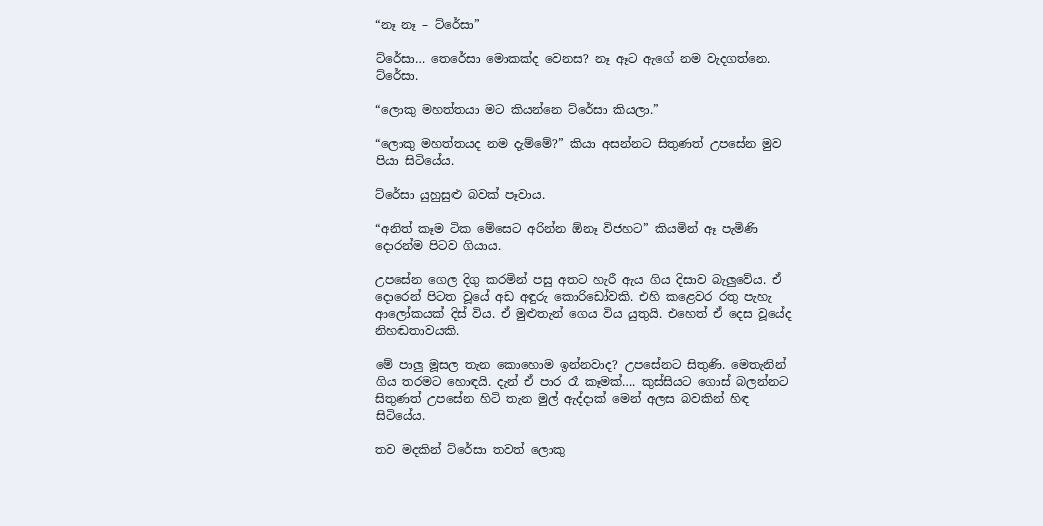“නෑ නෑ – ට්‌රේසා”

ට්‌රේසා… තෙරේසා මොකක්‌ද වෙනස? නෑ ඈට ඇගේ නම වැදගත්නෙ. ට්‌රේසා.

“ලොකු මහත්තයා මට කියන්නෙ ට්‌රේසා කියලා.”

“ලොකු මහත්තයද නම දැම්මේ?” කියා අසන්නට සිතුණත් උපසේන මුව පියා සිටියේය.

ට්‌රේසා යුහුසුළු බවක්‌ පෑවාය.

“අනිත් කෑම ටික මේසෙට අරින්න ඕනෑ විජහට” කියමින් ඈ පැමිණි දොරන්ම පිටව ගියාය.

උපසේන ගෙල දිගු කරමින් පසු අතට හැරී ඇය ගිය දිසාව බැලුවේය. ඒ දොරෙන් පිටත වූයේ අඩ අඳුරු කොරිඩෝවකි. එහි කළෙවර රතු පැහැ ආලෝකයක්‌ දිස්‌ විය. ඒ මුළුතැන් ගෙය විය යුතුයි. එහෙත් ඒ දෙස වූයේද නිහඬතාවයකි.

මේ පාලු මූසල තැන කොහොම ඉන්නවාද? උපසේනට සිතුණි. මෙතැනින් ගිය තරමට හොඳයි. දැන් ඒ පාර රෑ කෑමක්‌…. කුස්‌සියට ගොස්‌ බලන්නට සිතුණත් උපසේන හිටි තැන මුල් ඇද්දාක්‌ මෙන් අලස බවකින් හිඳ සිටියේය.

තව මදකින් ට්‌රේසා තවත් ලොකු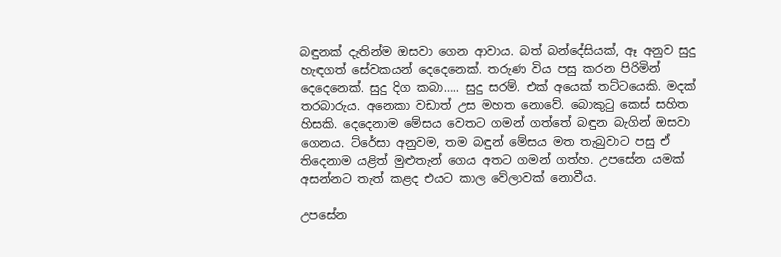බඳුනක්‌ දැතින්ම ඔසවා ගෙන ආවාය. බත් බන්දේසියක්‌, ඈ අනුව සුදු හැඳගත් සේවකයන් දෙදෙනෙක්‌. තරුණ විය පසු කරන පිරිමින් දෙදෙනෙක්‌. සුදු දිග කබා….. සුදු සරම්. එක්‌ අයෙක්‌ තට්‌ටයෙකි. මදක්‌ තරබාරුය. අනෙකා වඩාත් උස මහත නොවේ. බොකුටු කෙස්‌ සහිත හිසකි. දෙදෙනාම මේසය වෙතට ගමන් ගත්තේ බඳුන බැගින් ඔසවා ගෙනය. ට්‌රේසා අනුවම, තම බඳුන් මේසය මත තැබුවාට පසු ඒ තිදෙනාම යළිත් මුළුතැන් ගෙය අතට ගමන් ගත්හ. උපසේන යමක්‌ අසන්නට තැත් කළද එයට කාල වේලාවක්‌ නොවීය.

උපසේන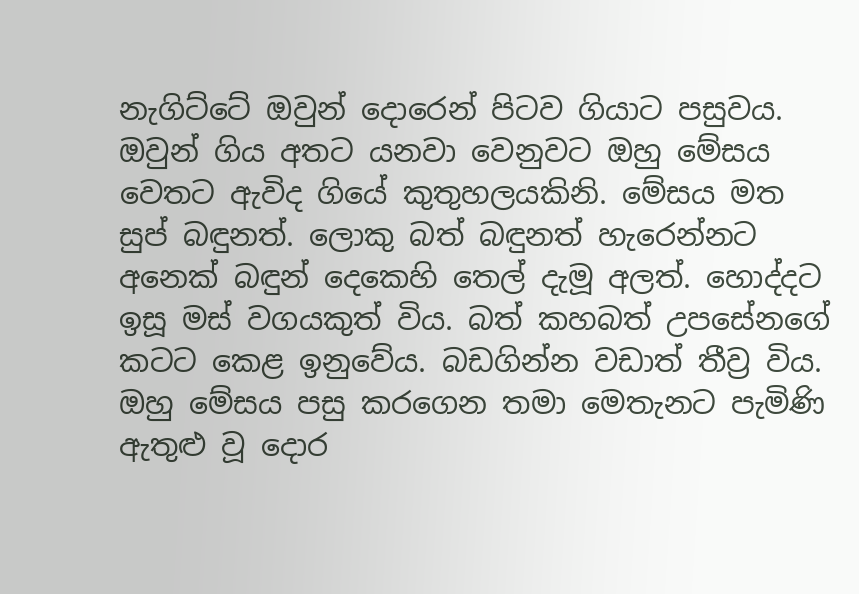නැගිට්‌ටේ ඔවුන් දොරෙන් පිටව ගියාට පසුවය. ඔවුන් ගිය අතට යනවා වෙනුවට ඔහු මේසය වෙතට ඇවිද ගියේ කුතුහලයකිනි. මේසය මත සුප් බඳුනත්. ලොකු බත් බඳුනත් හැරෙන්නට අනෙක්‌ බඳුන් දෙකෙහි තෙල් දැමූ අලත්. හොද්දට ඉසූ මස්‌ වගයකුත් විය. බත් කහබත් උපසේනගේ කටට කෙළ ඉනුවේය. බඩගින්න වඩාත් තීව්‍ර විය. ඔහු මේසය පසු කරගෙන තමා මෙතැනට පැමිණි ඇතුළු වූ දොර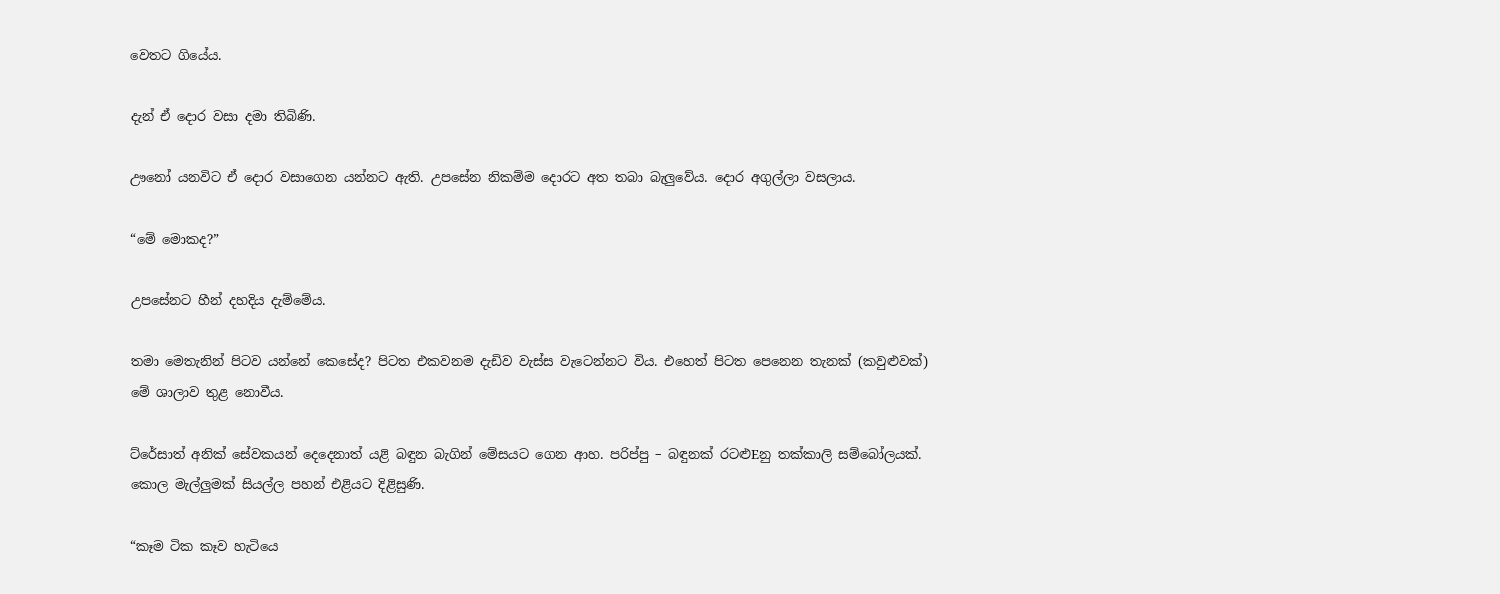වෙතට ගියේය.

දැන් ඒ දොර වසා දමා තිබිණි.

ඌනෝ යනවිට ඒ දොර වසාගෙන යන්නට ඇති. උපසේන නිකම්ම දොරට අත තබා බැලුවේය. දොර අගුල්ලා වසලාය.

“මේ මොකද?”

උපසේනට හීන් දහදිය දැම්මේය.

තමා මෙතැනින් පිටව යන්නේ කෙසේද? පිටත එකවනම දැඩිව වැස්‌ස වැටෙන්නට විය. එහෙත් පිටත පෙනෙන තැනක්‌ (කවුළුවක්‌) මේ ශාලාව තුළ නොවීය.

ට්‌රේසාත් අනික්‌ සේවකයන් දෙදෙනාත් යළි බඳුන බැගින් මේසයට ගෙන ආහ. පරිප්පු – බඳුනක්‌ රටළුEනු තක්‌කාලි සම්බෝලයක්‌. කොල මැල්ලුමක්‌ සියල්ල පහන් එළියට දිළිසුණි.

“කෑම ටික කෑව හැටියෙ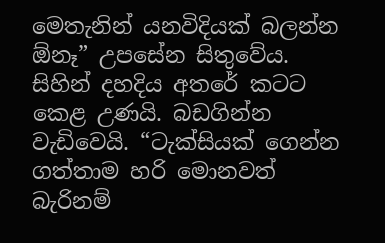මෙතැනින් යනවිදියක්‌ බලන්න ඕනෑ” උපසේන සිතුවේය. සිහින් දහදිය අතරේ කටට කෙළ උණයි. බඩගින්න වැඩිවෙයි. “ටැක්‌සියක්‌ ගෙන්න ගත්තාම හරි මොනවත් බැරිනම්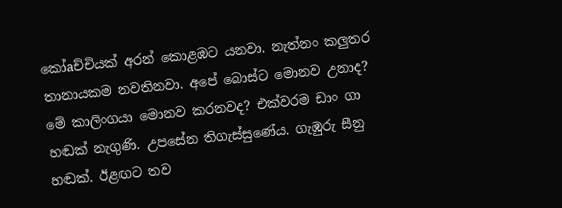කෝaච්චියක්‌ අරන් කොළඹට යනවා. නැත්නං කලුතර තානායකම නවතිනවා. අපේ බොස්‌ට මොනව උනාද? මේ කාලිංගයා මොනව කරනවද? එක්‌වරම ඩාං ගා හඬක්‌ නැගුණි. උපසේන තිගැස්‌සුණේය. ගැඹුරු සීනු හඬක්‌. ඊළඟට තව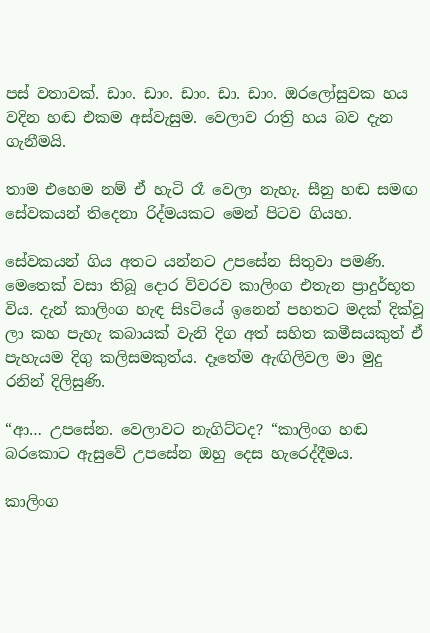පස්‌ වතාවක්‌. ඩාං. ඩාං. ඩාං. ඩා. ඩාං. ඔරලෝසුවක හය වදින හඬ එකම අස්‌වැසුම. වෙලාව රාත්‍රි හය බව දැන ගැනීමයි.

තාම එහෙම නම් ඒ හැටි රෑ වෙලා නැහැ. සීනු හඬ සමඟ සේවකයන් තිදෙනා රිද්මයකට මෙන් පිටව ගියහ.

සේවකයන් ගිය අතට යන්නට උපසේන සිතුවා පමණි. මෙතෙක්‌ වසා තිබූ දොර විවරව කාලිංග එතැන ප්‍රාදුර්භූත විය. දැන් කාලිංග හැඳ සිsටියේ ඉනෙන් පහතට මදක්‌ දික්‌වූ ලා කහ පැහැ කබායක්‌ වැනි දිග අත් සහිත කමීසයකුත් ඒ පැහැයම දිගු කලිසමකුත්ය. දෑතේම ඇඟිලිවල මා මුදු රනින් දිලිසුණි.

“ආ… උපසේන. වෙලාවට නැගිට්‌ටද? “කාලිංග හඬ බරකොට ඇසුවේ උපසේන ඔහු දෙස හැරෙද්දීමය.

කාලිංග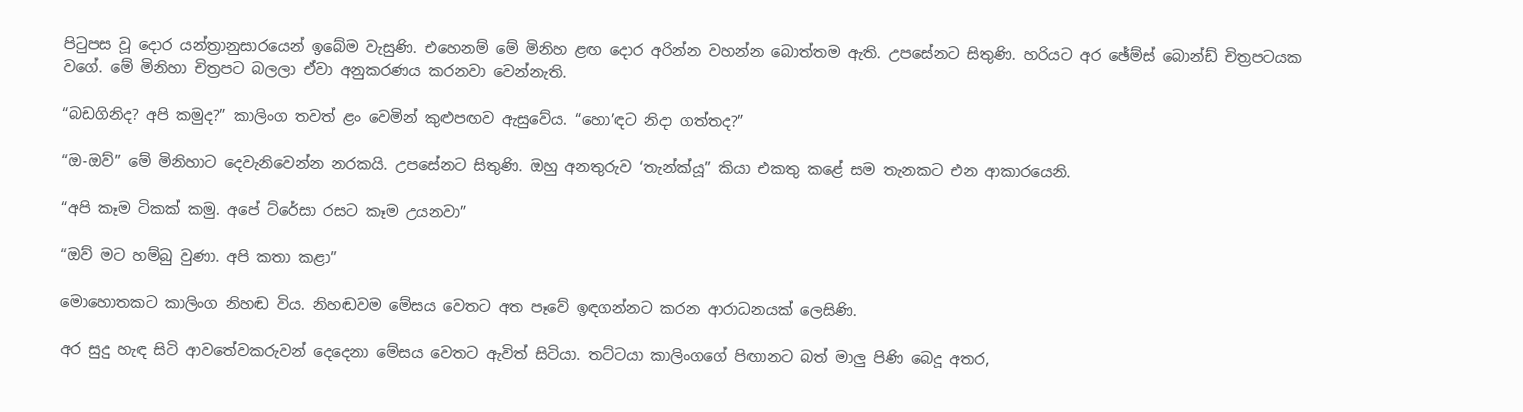පිටුපස වූ දොර යන්ත්‍රානුසාරයෙන් ඉබේම වැසුණි. එහෙනම් මේ මිනිහ ළඟ දොර අරින්න වහන්න බොත්තම ඇති. උපසේනට සිතුණි. හරියට අර ඡේම්ස්‌ බොන්ඩ් චිත්‍රපටයක වගේ. මේ මිනිහා චිත්‍රපට බලලා ඒවා අනුකරණය කරනවා වෙන්නැති.

“බඩගිනිද? අපි කමුද?” කාලිංග තවත් ළං වෙමින් කුළුපඟව ඇසුවේය. “හො’ඳට නිදා ගත්තද?”

“ඔ-ඔව්” මේ මිනිහාට දෙවැනිවෙන්න නරකයි. උපසේනට සිතුණි. ඔහු අනතුරුව ‘තැන්ක්‌යූ” කියා එකතු කළේ සම තැනකට එන ආකාරයෙනි.

“අපි කෑම ටිකක්‌ කමු. අපේ ට්‌රේසා රසට කෑම උයනවා”

“ඔව් මට හම්බු වුණා. අපි කතා කළා”

මොහොතකට කාලිංග නිහඬ විය. නිහඬවම මේසය වෙතට අත පෑවේ ඉඳගන්නට කරන ආරාධනයක්‌ ලෙසිණි.

අර සුදු හැඳ සිටි ආවතේවකරුවන් දෙදෙනා මේසය වෙතට ඇවිත් සිටියා. තට්‌ටයා කාලිංගගේ පිඟානට බත් මාලු පිණි බෙදූ අතර,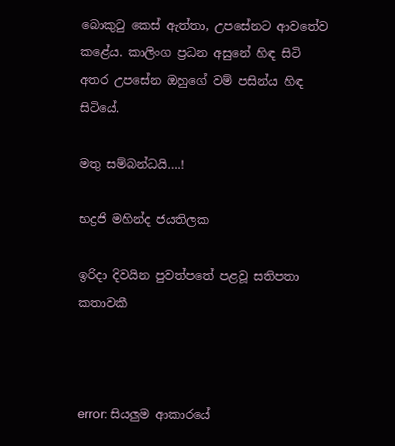බොකුටු කෙස්‌ ඇත්තා, උපසේනට ආවතේව කළේය. කාලිංග ප්‍රධන අසුනේ හිඳ සිටි අතර උපසේන ඔහුගේ වම් පසින්ය හිඳ සිටියේ.

මතු සම්බන්ධයි….!

භද්‍රජි මහින්ද ජයතිලක

ඉරිදා දිවයින පුවත්පතේ පළවූ සතිපතා කතාවකී



error: සියලුම ආකාරයේ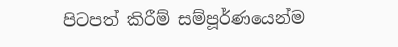පිටපත් කිරීම් සම්පූර්ණයෙන්ම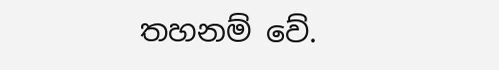තහනම් වේ.